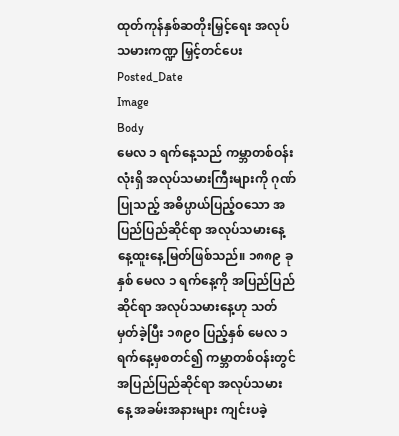ထုတ်ကုန်နှစ်ဆတိုးမြှင့်ရေး အလုပ်သမားကဏ္ဍ မြှင့်တင်ပေး
Posted_Date
Image
Body
မေလ ၁ ရက်နေ့သည် ကမ္ဘာတစ်ဝန်းလုံးရှိ အလုပ်သမားကြီးများကို ဂုဏ်ပြုသည့် အဓိပ္ပာယ်ပြည့်ဝသော အပြည်ပြည်ဆိုင်ရာ အလုပ်သမားနေ့ နေ့ထူးနေ့မြတ်ဖြစ်သည်။ ၁၈၈၉ ခုနှစ် မေလ ၁ ရက်နေ့ကို အပြည်ပြည်ဆိုင်ရာ အလုပ်သမားနေ့ဟု သတ်မှတ်ခဲ့ပြီး ၁၈၉၀ ပြည့်နှစ် မေလ ၁ ရက်နေ့မှစတင်၍ ကမ္ဘာတစ်ဝန်းတွင် အပြည်ပြည်ဆိုင်ရာ အလုပ်သမားနေ့ အခမ်းအနားများ ကျင်းပခဲ့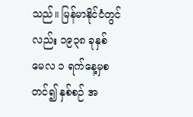သည်။ မြန်မာနိုင်ငံတွင်လည်း ၁၉၃၈ ခုနှစ် မေလ ၁ ရက်နေ့မှစတင်၍ နှစ်စဉ် အ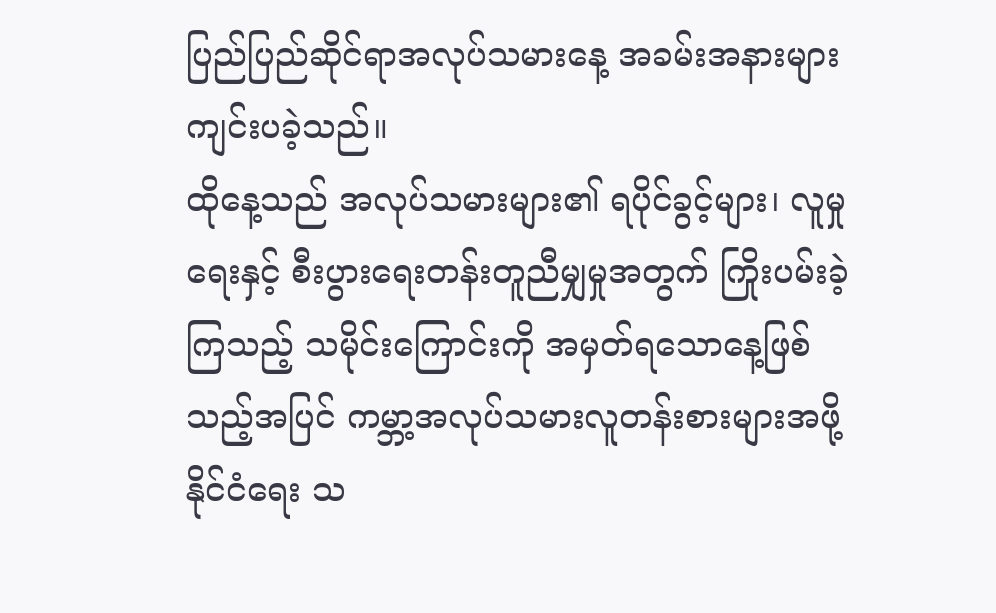ပြည်ပြည်ဆိုင်ရာအလုပ်သမားနေ့ အခမ်းအနားများ ကျင်းပခဲ့သည်။
ထိုနေ့သည် အလုပ်သမားများ၏ ရပိုင်ခွင့်များ၊ လူမှုရေးနှင့် စီးပွားရေးတန်းတူညီမျှမှုအတွက် ကြိုးပမ်းခဲ့ကြသည့် သမိုင်းကြောင်းကို အမှတ်ရသောနေ့ဖြစ်သည့်အပြင် ကမ္ဘာ့အလုပ်သမားလူတန်းစားများအဖို့ နိုင်ငံရေး သ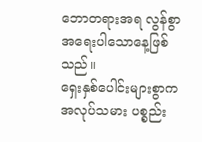ဘောတရားအရ လွန်စွာအရေးပါသောနေ့ဖြစ်သည်။
ရှေးနှစ်ပေါင်းများစွာက အလုပ်သမား ပစ္စည်း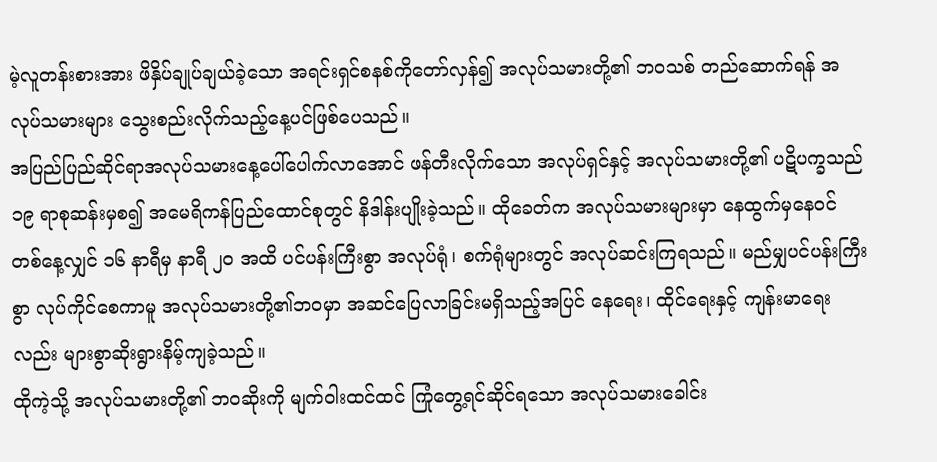မဲ့လူတန်းစားအား ဖိနှိပ်ချုပ်ချယ်ခဲ့သော အရင်းရှင်စနစ်ကိုတော်လှန်၍ အလုပ်သမားတို့၏ ဘဝသစ် တည်ဆောက်ရန် အလုပ်သမားများ သွေးစည်းလိုက်သည့်နေ့ပင်ဖြစ်ပေသည်။
အပြည်ပြည်ဆိုင်ရာအလုပ်သမားနေ့ပေါ်ပေါက်လာအောင် ဖန်တီးလိုက်သော အလုပ်ရှင်နှင့် အလုပ်သမားတို့၏ ပဋိပက္ခသည် ၁၉ ရာစုဆန်းမှစ၍ အမေရိကန်ပြည်ထောင်စုတွင် နိဒါန်းပျိုးခဲ့သည်။ ထိုခေတ်က အလုပ်သမားများမှာ နေထွက်မှနေဝင် တစ်နေ့လျှင် ၁၆ နာရီမှ နာရီ ၂၀ အထိ ပင်ပန်းကြီးစွာ အလုပ်ရုံ၊ စက်ရုံများတွင် အလုပ်ဆင်းကြရသည်။ မည်မျှပင်ပန်းကြီးစွာ လုပ်ကိုင်စေကာမူ အလုပ်သမားတို့၏ဘဝမှာ အဆင်ပြေလာခြင်းမရှိသည့်အပြင် နေရေး၊ ထိုင်ရေးနှင့် ကျန်းမာရေးလည်း များစွာဆိုးရွားနိမ့်ကျခဲ့သည်။
ထိုကဲ့သို့ အလုပ်သမားတို့၏ ဘဝဆိုးကို မျက်ဝါးထင်ထင် ကြုံတွေ့ရင်ဆိုင်ရသော အလုပ်သမားခေါင်း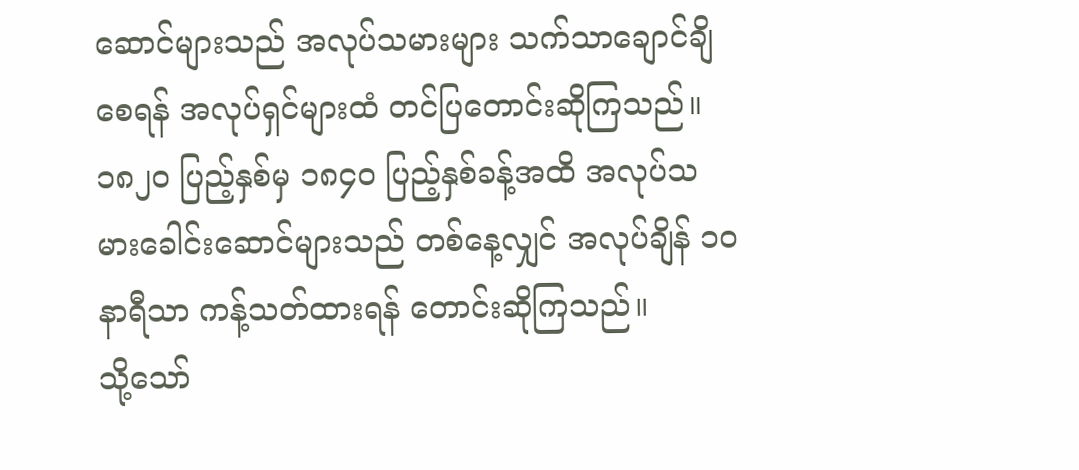ဆောင်များသည် အလုပ်သမားများ သက်သာချောင်ချိစေရန် အလုပ်ရှင်များထံ တင်ပြတောင်းဆိုကြသည်။ ၁၈၂၀ ပြည့်နှစ်မှ ၁၈၄၀ ပြည့်နှစ်ခန့်အထိ အလုပ်သမားခေါင်းဆောင်များသည် တစ်နေ့လျှင် အလုပ်ချိန် ၁၀ နာရီသာ ကန့်သတ်ထားရန် တောင်းဆိုကြသည်။
သို့သော်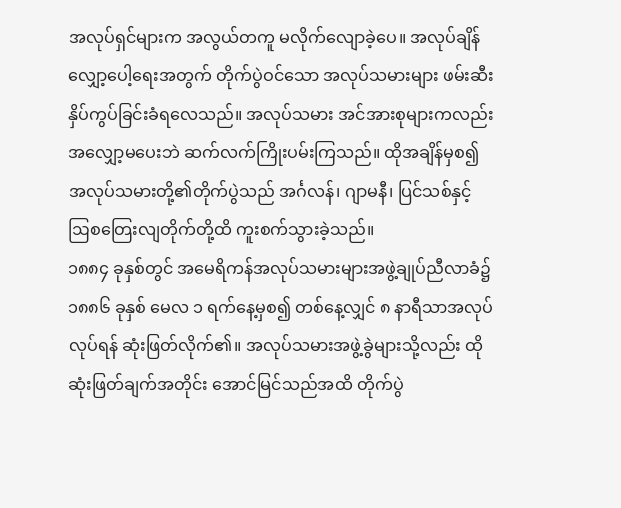အလုပ်ရှင်များက အလွယ်တကူ မလိုက်လျောခဲ့ပေ။ အလုပ်ချိန်လျှော့ပေါ့ရေးအတွက် တိုက်ပွဲဝင်သော အလုပ်သမားများ ဖမ်းဆီးနှိပ်ကွပ်ခြင်းခံရလေသည်။ အလုပ်သမား အင်အားစုများကလည်း အလျှော့မပေးဘဲ ဆက်လက်ကြိုးပမ်းကြသည်။ ထိုအချိန်မှစ၍ အလုပ်သမားတို့၏တိုက်ပွဲသည် အင်္ဂလန်၊ ဂျာမနီ၊ ပြင်သစ်နှင့် ဩစတြေးလျတိုက်တို့ထိ ကူးစက်သွားခဲ့သည်။
၁၈၈၄ ခုနှစ်တွင် အမေရိကန်အလုပ်သမားများအဖွဲ့ချုပ်ညီလာခံ၌ ၁၈၈၆ ခုနှစ် မေလ ၁ ရက်နေ့မှစ၍ တစ်နေ့လျှင် ၈ နာရီသာအလုပ်လုပ်ရန် ဆုံးဖြတ်လိုက်၏။ အလုပ်သမားအဖွဲ့ခွဲများသို့လည်း ထိုဆုံးဖြတ်ချက်အတိုင်း အောင်မြင်သည်အထိ တိုက်ပွဲ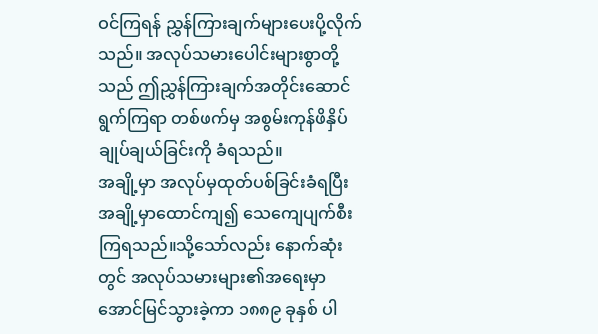ဝင်ကြရန် ညွှန်ကြားချက်များပေးပို့လိုက်သည်။ အလုပ်သမားပေါင်းများစွာတို့သည် ဤညွှန်ကြားချက်အတိုင်းဆောင်ရွက်ကြရာ တစ်ဖက်မှ အစွမ်းကုန်ဖိနှိပ်ချုပ်ချယ်ခြင်းကို ခံရသည်။
အချို့မှာ အလုပ်မှထုတ်ပစ်ခြင်းခံရပြီး အချို့မှာထောင်ကျ၍ သေကျေပျက်စီးကြရသည်။သို့သော်လည်း နောက်ဆုံးတွင် အလုပ်သမားများ၏အရေးမှာ အောင်မြင်သွားခဲ့ကာ ၁၈၈၉ ခုနှစ် ပါ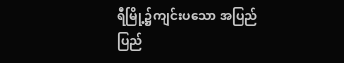ရီမြို့၌ကျင်းပသော အပြည်ပြည်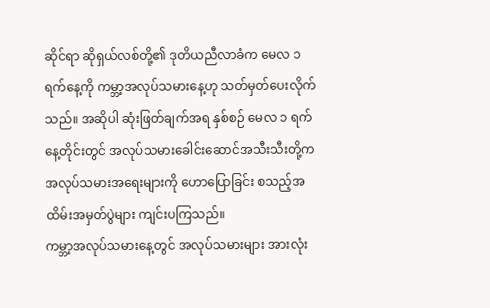ဆိုင်ရာ ဆိုရှယ်လစ်တို့၏ ဒုတိယညီလာခံက မေလ ၁ ရက်နေ့ကို ကမ္ဘာ့အလုပ်သမားနေ့ဟု သတ်မှတ်ပေးလိုက်သည်။ အဆိုပါ ဆုံးဖြတ်ချက်အရ နှစ်စဉ် မေလ ၁ ရက်နေ့တိုင်းတွင် အလုပ်သမားခေါင်းဆောင်အသီးသီးတို့က အလုပ်သမားအရေးများကို ဟောပြောခြင်း စသည့်အထိမ်းအမှတ်ပွဲများ ကျင်းပကြသည်။
ကမ္ဘာ့အလုပ်သမားနေ့တွင် အလုပ်သမားများ အားလုံး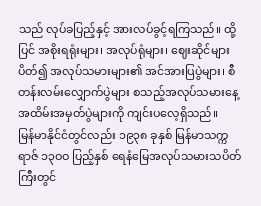သည် လုပ်ခပြည့်နှင့် အားလပ်ခွင့်ရကြသည်။ ထို့ပြင် အစိုးရရုံးများ၊ အလုပ်ရုံများ၊ ဈေးဆိုင်များပိတ်၍ အလုပ်သမားများ၏ အင်အားပြပွဲများ၊ စီတန်းလမ်းလျှောက်ပွဲများ စသည့်အလုပ်သမားနေ့ အထိမ်းအမှတ်ပွဲများကို ကျင်းပလေ့ရှိသည်။
မြန်မာနိုင်ငံတွင်လည်း ၁၉၃၈ ခုနှစ် မြန်မာသက္ကရာဇ် ၁၃ဝဝ ပြည့်နှစ် ရေနံမြေအလုပ်သမားသပိတ်ကြီးတွင်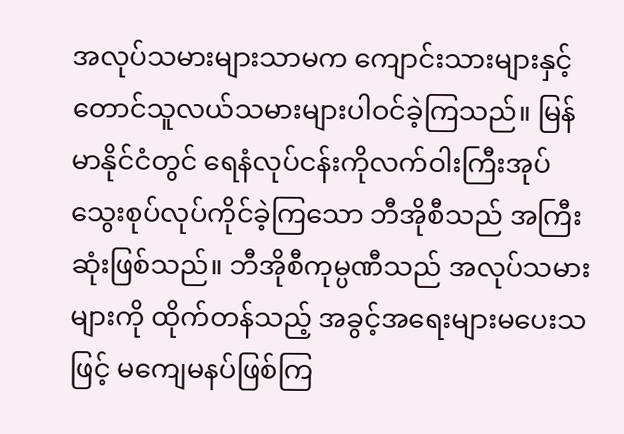အလုပ်သမားများသာမက ကျောင်းသားများနှင့် တောင်သူလယ်သမားများပါဝင်ခဲ့ကြသည်။ မြန်မာနိုင်ငံတွင် ရေနံလုပ်ငန်းကိုလက်ဝါးကြီးအုပ် သွေးစုပ်လုပ်ကိုင်ခဲ့ကြသော ဘီအိုစီသည် အကြီးဆုံးဖြစ်သည်။ ဘီအိုစီကုမ္ပဏီသည် အလုပ်သမားများကို ထိုက်တန်သည့် အခွင့်အရေးများမပေးသဖြင့် မကျေမနပ်ဖြစ်ကြ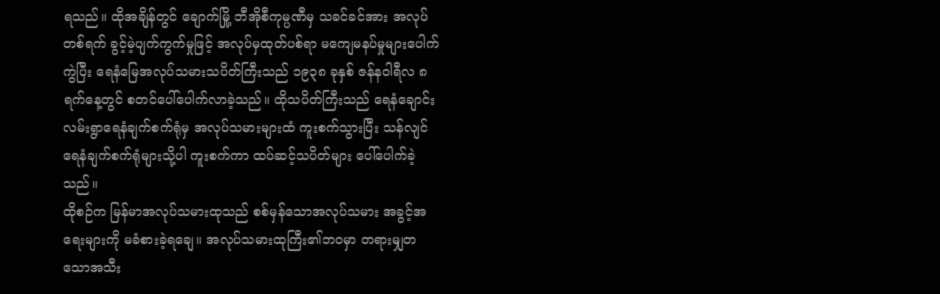ရသည်။ ထိုအချိန်တွင် ချောက်မြို့ ဘီအိုစီကုမ္ပဏီမှ သခင်ခင်အား အလုပ်တစ်ရက် ခွင့်မဲ့ပျက်ကွက်မှုဖြင့် အလုပ်မှထုတ်ပစ်ရာ မကျေမနပ်မှုများပေါက်ကွဲပြီး ရေနံမြေအလုပ်သမားသပိတ်ကြီးသည် ၁၉၃၈ ခုနှစ် ဇန်နဝါရီလ ၈ ရက်နေ့တွင် စတင်ပေါ်ပေါက်လာခဲ့သည်။ ထိုသပိတ်ကြီးသည် ရေနံချောင်း လမ်းရွာရေနံချက်စက်ရုံမှ အလုပ်သမားများထံ ကူးစက်သွားပြီး သန်လျင်ရေနံချက်စက်ရုံများသို့ပါ ကူးစက်ကာ ထပ်ဆင့်သပိတ်များ ပေါ်ပေါက်ခဲ့သည်။
ထိုစဉ်က မြန်မာအလုပ်သမားထုသည် စစ်မှန်သောအလုပ်သမား အခွင့်အရေးများကို မခံစားခဲ့ရချေ။ အလုပ်သမားထုကြီး၏ဘဝမှာ တရားမျှတသောအသီး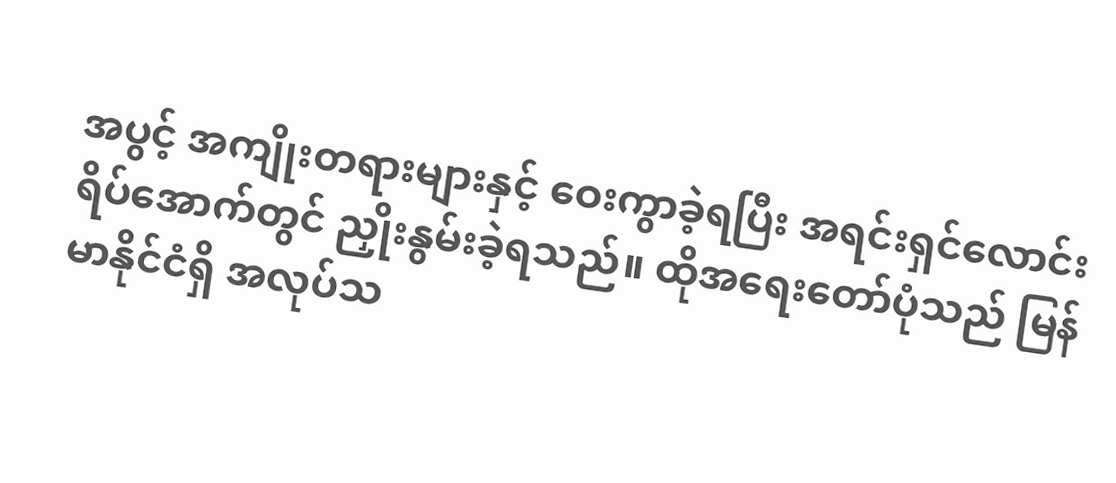အပွင့် အကျိုးတရားများနှင့် ဝေးကွာခဲ့ရပြီး အရင်းရှင်လောင်းရိပ်အောက်တွင် ညှိုးနွမ်းခဲ့ရသည်။ ထိုအရေးတော်ပုံသည် မြန်မာနိုင်ငံရှိ အလုပ်သ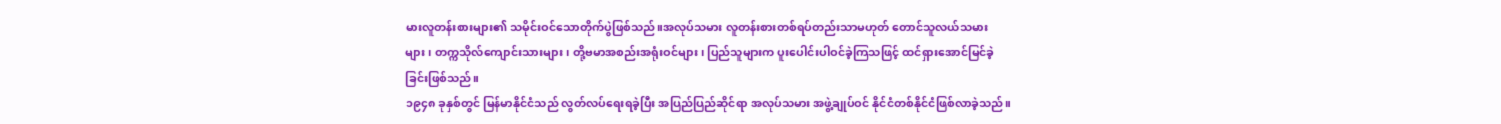မားလူတန်းစားများ၏ သမိုင်းဝင်သောတိုက်ပွဲဖြစ်သည်။အလုပ်သမား လူတန်းစားတစ်ရပ်တည်းသာမဟုတ် တောင်သူလယ်သမားများ၊ တက္ကသိုလ်ကျောင်းသားများ၊ တို့ဗမာအစည်းအရုံးဝင်များ၊ ပြည်သူများက ပူးပေါင်းပါဝင်ခဲ့ကြသဖြင့် ထင်ရှားအောင်မြင်ခဲ့ခြင်းဖြစ်သည်။
၁၉၄၈ ခုနှစ်တွင် မြန်မာနိုင်ငံသည် လွတ်လပ်ရေးရခဲ့ပြီး အပြည်ပြည်ဆိုင်ရာ အလုပ်သမား အဖွဲ့ချုပ်ဝင် နိုင်ငံတစ်နိုင်ငံဖြစ်လာခဲ့သည်။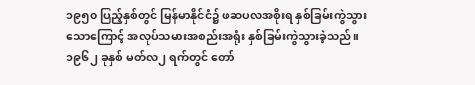၁၉၅၀ ပြည့်နှစ်တွင် မြန်မာနိုင်ငံ၌ ဖဆပလအစိုးရ နှစ်ခြမ်းကွဲသွားသောကြောင့် အလုပ်သမားအစည်းအရုံး နှစ်ခြမ်းကွဲသွားခဲ့သည်။ ၁၉၆၂ ခုနှစ် မတ်လ၂ ရက်တွင် တော်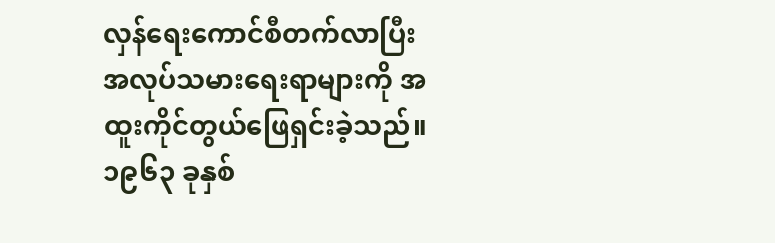လှန်ရေးကောင်စီတက်လာပြီး အလုပ်သမားရေးရာများကို အထူးကိုင်တွယ်ဖြေရှင်းခဲ့သည်။ ၁၉၆၃ ခုနှစ်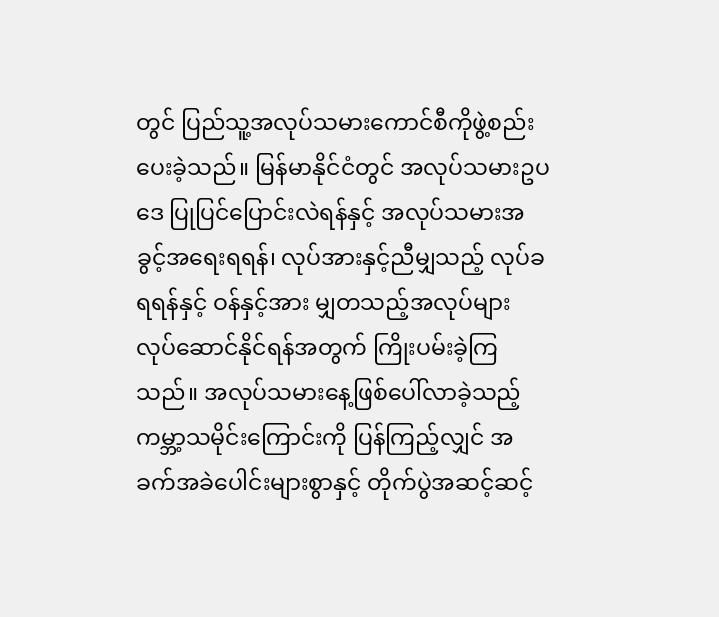တွင် ပြည်သူ့အလုပ်သမားကောင်စီကိုဖွဲ့စည်းပေးခဲ့သည်။ မြန်မာနိုင်ငံတွင် အလုပ်သမားဥပဒေ ပြုပြင်ပြောင်းလဲရန်နှင့် အလုပ်သမားအခွင့်အရေးရရန်၊ လုပ်အားနှင့်ညီမျှသည့် လုပ်ခရရန်နှင့် ဝန်နှင့်အား မျှတသည့်အလုပ်များ လုပ်ဆောင်နိုင်ရန်အတွက် ကြိုးပမ်းခဲ့ကြသည်။ အလုပ်သမားနေ့ဖြစ်ပေါ်လာခဲ့သည့် ကမ္ဘာ့သမိုင်းကြောင်းကို ပြန်ကြည့်လျှင် အခက်အခဲပေါင်းများစွာနှင့် တိုက်ပွဲအဆင့်ဆင့်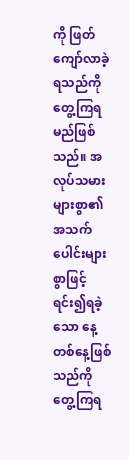ကို ဖြတ်ကျော်လာခဲ့ရသည်ကို တွေ့ကြရမည်ဖြစ်သည်။ အလုပ်သမားများစွာ၏ အသက်ပေါင်းများစွာဖြင့် ရင်း၍ရခဲ့သော နေ့တစ်နေ့ဖြစ်သည်ကို တွေ့ကြရ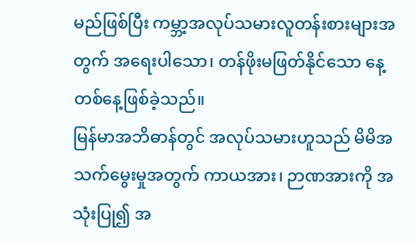မည်ဖြစ်ပြီး ကမ္ဘာ့အလုပ်သမားလူတန်းစားများအတွက် အရေးပါသော၊ တန်ဖိုးမဖြတ်နိုင်သော နေ့တစ်နေ့ဖြစ်ခဲ့သည်။
မြန်မာအဘိဓာန်တွင် အလုပ်သမားဟူသည် မိမိအသက်မွေးမှုအတွက် ကာယအား၊ ဉာဏအားကို အသုံးပြု၍ အ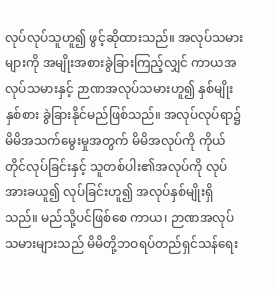လုပ်လုပ်သူဟူ၍ ဖွင့်ဆိုထားသည်။ အလုပ်သမားများကို အမျိုးအစားခွဲခြားကြည့်လျှင် ကာယအလုပ်သမားနှင့် ဉာဏအလုပ်သမားဟူ၍ နှစ်မျိုးနှစ်စား ခွဲခြားနိုင်မည်ဖြစ်သည်။ အလုပ်လုပ်ရာ၌ မိမိအသက်မွေးမှုအတွက် မိမိအလုပ်ကို ကိုယ်တိုင်လုပ်ခြင်းနှင့် သူတစ်ပါး၏အလုပ်ကို လုပ်အားခယူ၍ လုပ်ခြင်းဟူ၍ အလုပ်နှစ်မျိုးရှိသည်။ မည်သို့ပင်ဖြစ်စေ ကာယ၊ ဉာဏအလုပ်သမားများသည် မိမိတို့ဘဝရပ်တည်ရှင်သန်ရေး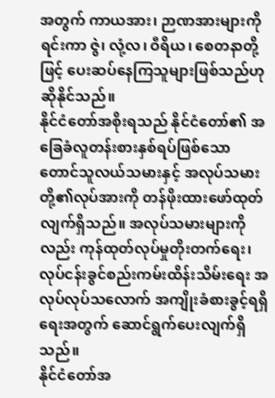အတွက် ကာယအား၊ ဉာဏအားများကိုရင်းကာ ဇွဲ၊ လုံ့လ၊ ဝီရိယ၊ စေတနာတို့ဖြင့် ပေးဆပ်နေကြသူများဖြစ်သည်ဟု ဆိုနိုင်သည်။
နိုင်ငံတော်အစိုးရသည် နိုင်ငံတော်၏ အခြေခံလူတန်းစားနှစ်ရပ်ဖြစ်သော တောင်သူလယ်သမားနှင့် အလုပ်သမားတို့၏လုပ်အားကို တန်ဖိုးထားဖော်ထုတ်လျက်ရှိသည်။ အလုပ်သမားများကိုလည်း ကုန်ထုတ်လုပ်မှုတိုးတက်ရေး၊ လုပ်ငန်းခွင်စည်းကမ်းထိန်းသိမ်းရေး အလုပ်လုပ်သလောက် အကျိုးခံစားခွင့်ရရှိရေးအတွက် ဆောင်ရွက်ပေးလျက်ရှိသည်။
နိုင်ငံတော်အ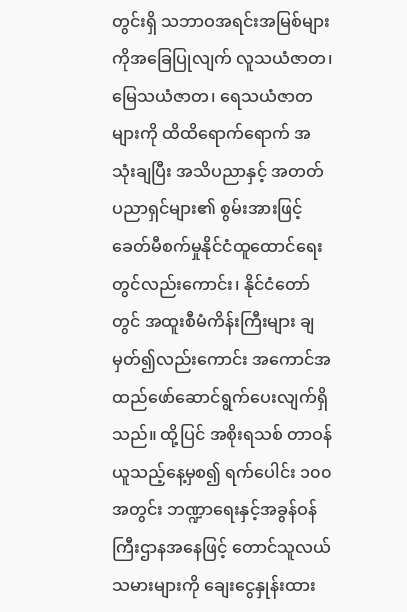တွင်းရှိ သဘာဝအရင်းအမြစ်များကိုအခြေပြုလျက် လူသယံဇာတ၊ မြေသယံဇာတ၊ ရေသယံဇာတများကို ထိထိရောက်ရောက် အသုံးချပြီး အသိပညာနှင့် အတတ်ပညာရှင်များ၏ စွမ်းအားဖြင့် ခေတ်မီစက်မှုနိုင်ငံထူထောင်ရေးတွင်လည်းကောင်း၊ နိုင်ငံတော်တွင် အထူးစီမံကိန်းကြီးများ ချမှတ်၍လည်းကောင်း အကောင်အထည်ဖော်ဆောင်ရွက်ပေးလျက်ရှိသည်။ ထို့ပြင် အစိုးရသစ် တာဝန်ယူသည့်နေ့မှစ၍ ရက်ပေါင်း ၁၀၀ အတွင်း ဘဏ္ဍာရေးနှင့်အခွန်ဝန်ကြီးဌာနအနေဖြင့် တောင်သူလယ်သမားများကို ချေးငွေနှုန်းထား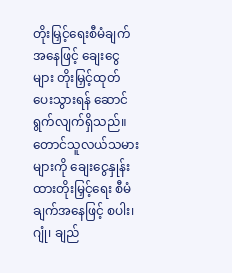တိုးမြှင့်ရေးစီမံချက်အနေဖြင့် ချေးငွေများ တိုးမြှင့်ထုတ်ပေးသွားရန် ဆောင်ရွက်လျက်ရှိသည်။
တောင်သူလယ်သမားများကို ချေးငွေနှုန်းထားတိုးမြှင့်ရေး စီမံချက်အနေဖြင့် စပါး၊ ဂျုံ၊ ချည်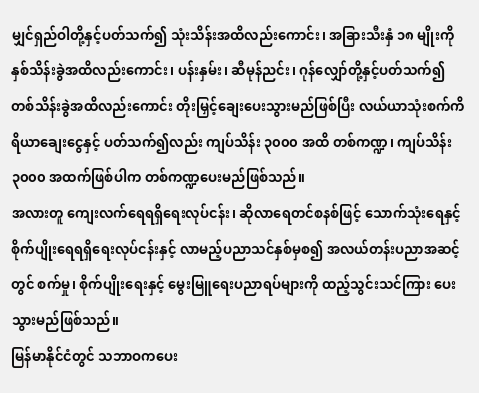မျှင်ရှည်ဝါတို့နှင့်ပတ်သက်၍ သုံးသိန်းအထိလည်းကောင်း၊ အခြားသီးနှံ ၁၈ မျိုးကို နှစ်သိန်းခွဲအထိလည်းကောင်း၊ ပန်းနှမ်း၊ ဆီမုန်ညင်း၊ ဂုန်လျှော်တို့နှင့်ပတ်သက်၍ တစ်သိန်းခွဲအထိလည်းကောင်း တိုးမြှင့်ချေးပေးသွားမည်ဖြစ်ပြီး လယ်ယာသုံးစက်ကိရိယာချေးငွေနှင့် ပတ်သက်၍လည်း ကျပ်သိန်း ၃၀၀၀ အထိ တစ်ကဏ္ဍ၊ ကျပ်သိန်း ၃၀၀၀ အထက်ဖြစ်ပါက တစ်ကဏ္ဍပေးမည်ဖြစ်သည်။
အလားတူ ကျေးလက်ရေရရှိရေးလုပ်ငန်း၊ ဆိုလာရေတင်စနစ်ဖြင့် သောက်သုံးရေနှင့် စိုက်ပျိုးရေရရှိရေးလုပ်ငန်းနှင့် လာမည့်ပညာသင်နှစ်မှစ၍ အလယ်တန်းပညာအဆင့်တွင် စက်မှု၊ စိုက်ပျိုးရေးနှင့် မွေးမြူရေးပညာရပ်များကို ထည့်သွင်းသင်ကြား ပေးသွားမည်ဖြစ်သည်။
မြန်မာနိုင်ငံတွင် သဘာဝကပေး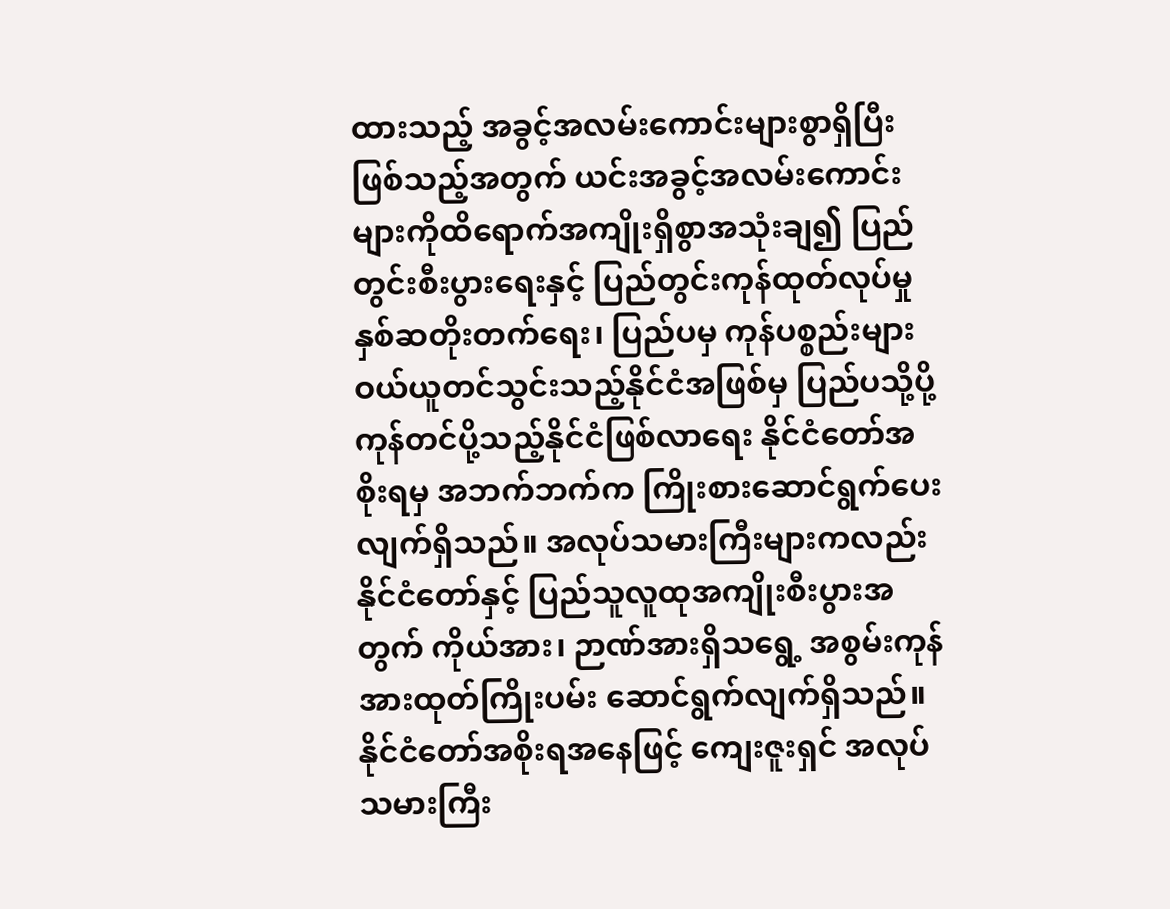ထားသည့် အခွင့်အလမ်းကောင်းများစွာရှိပြီးဖြစ်သည့်အတွက် ယင်းအခွင့်အလမ်းကောင်းများကိုထိရောက်အကျိုးရှိစွာအသုံးချ၍ ပြည်တွင်းစီးပွားရေးနှင့် ပြည်တွင်းကုန်ထုတ်လုပ်မှုနှစ်ဆတိုးတက်ရေး၊ ပြည်ပမှ ကုန်ပစ္စည်းများ ဝယ်ယူတင်သွင်းသည့်နိုင်ငံအဖြစ်မှ ပြည်ပသို့ပို့ကုန်တင်ပို့သည့်နိုင်ငံဖြစ်လာရေး နိုင်ငံတော်အစိုးရမှ အဘက်ဘက်က ကြိုးစားဆောင်ရွက်ပေးလျက်ရှိသည်။ အလုပ်သမားကြီးများကလည်း နိုင်ငံတော်နှင့် ပြည်သူလူထုအကျိုးစီးပွားအတွက် ကိုယ်အား၊ ဉာဏ်အားရှိသရွေ့ အစွမ်းကုန်အားထုတ်ကြိုးပမ်း ဆောင်ရွက်လျက်ရှိသည်။ နိုင်ငံတော်အစိုးရအနေဖြင့် ကျေးဇူးရှင် အလုပ်သမားကြီး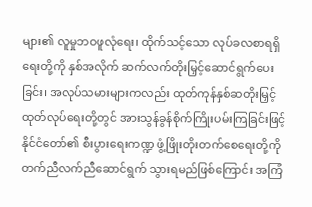များ၏ လူမှုဘဝဖူလုံရေး၊ ထိုက်သင့်သော လုပ်ခလစာရရှိရေးတို့ကို နှစ်အလိုက် ဆက်လက်တိုးမြှင့်ဆောင်ရွက်ပေးခြင်း၊ အလုပ်သမားများကလည်း ထုတ်ကုန်နှစ်ဆတိုးမြှင့်ထုတ်လုပ်ရေးတို့တွင် အားသွန်ခွန်စိုက်ကြိုးပမ်းကြခြင်းဖြင့် နိုင်ငံတော်၏ စီးပွားရေးကဏ္ဍ ဖွံ့ဖြိုးတိုးတက်စေရေးတို့ကို တက်ညီလက်ညီဆောင်ရွက် သွားရမည်ဖြစ်ကြောင်း အကြံ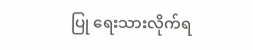ပြု ရေးသားလိုက်ရ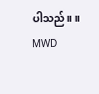ပါသည်။ ။
MWD